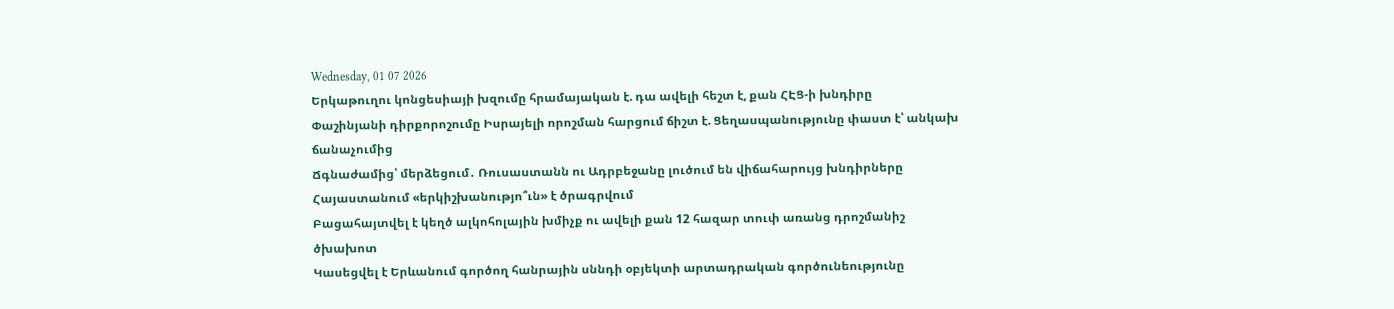Wednesday, 01 07 2026
Երկաթուղու կոնցեսիայի խզումը հրամայական է. դա ավելի հեշտ է, քան ՀԷՑ-ի խնդիրը
Փաշինյանի դիրքորոշումը Իսրայելի որոշման հարցում ճիշտ է. Ցեղասպանությունը փաստ է՝ անկախ ճանաչումից
Ճգնաժամից՝ մերձեցում․ Ռուսաստանն ու Ադրբեջանը լուծում են վիճահարույց խնդիրները
Հայաստանում «երկիշխանությո՞ւն» է ծրագրվում
Բացահայտվել է կեղծ ալկոհոլային խմիչք ու ավելի քան 12 հազար տուփ առանց դրոշմանիշ ծխախոտ
Կասեցվել է Երևանում գործող հանրային սննդի օբյեկտի արտադրական գործունեությունը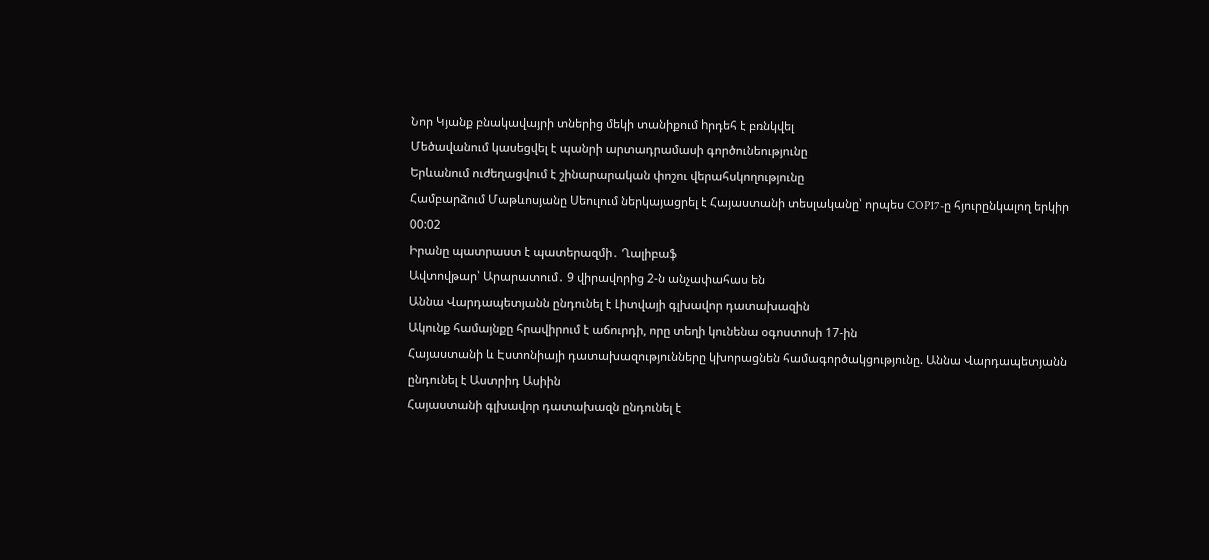Նոր Կյանք բնակավայրի տներից մեկի տանիքում hրդեհ է բռնկվել
Մեծավանում կասեցվել է պանրի արտադրամասի գործունեությունը
Երևանում ուժեղացվում է շինարարական փոշու վերահսկողությունը
Համբարձում Մաթևոսյանը Սեուլում ներկայացրել է Հայաստանի տեսլականը՝ որպես COP17-ը հյուրընկալող երկիր
00:02
Իրանը պատրաստ է պատերազմի․ Ղալիբաֆ
Ավտովթար՝ Արարատում․ 9 վիրավորից 2-ն անչափահաս են
Աննա Վարդապետյանն ընդունել է Լիտվայի գլխավոր դատախազին
Ակունք համայնքը հրավիրում է աճուրդի, որը տեղի կունենա օգոստոսի 17-ին
Հայաստանի և Էստոնիայի դատախազությունները կխորացնեն համագործակցությունը. Աննա Վարդապետյանն ընդունել է Աստրիդ Ասիին
Հայաստանի գլխավոր դատախազն ընդունել է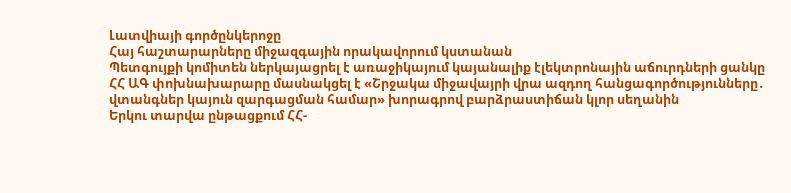Լատվիայի գործընկերոջը
Հայ հաշտարարները միջազգային որակավորում կստանան
Պետգույքի կոմիտեն ներկայացրել է առաջիկայում կայանալիք էլեկտրոնային աճուրդների ցանկը
ՀՀ ԱԳ փոխնախարարը մասնակցել է «Շրջակա միջավայրի վրա ազդող հանցագործությունները․ վտանգներ կայուն զարգացման համար» խորագրով բարձրաստիճան կլոր սեղանին
Երկու տարվա ընթացքում ՀՀ-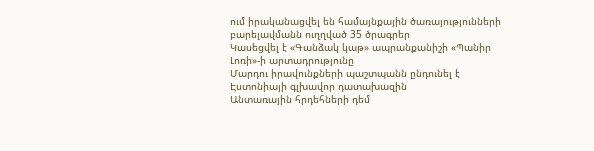ում իրականացվել են համայնքային ծառայությունների բարելավմանն ուղղված 35 ծրագրեր
Կասեցվել է «Գանձակ կաթ» ապրանքանիշի «Պանիր Լոռի»-ի արտադրությունը
Մարդու իրավունքների պաշտպանն ընդունել է Էստոնիայի գլխավոր դատախազին
Անտառային հրդեհների դեմ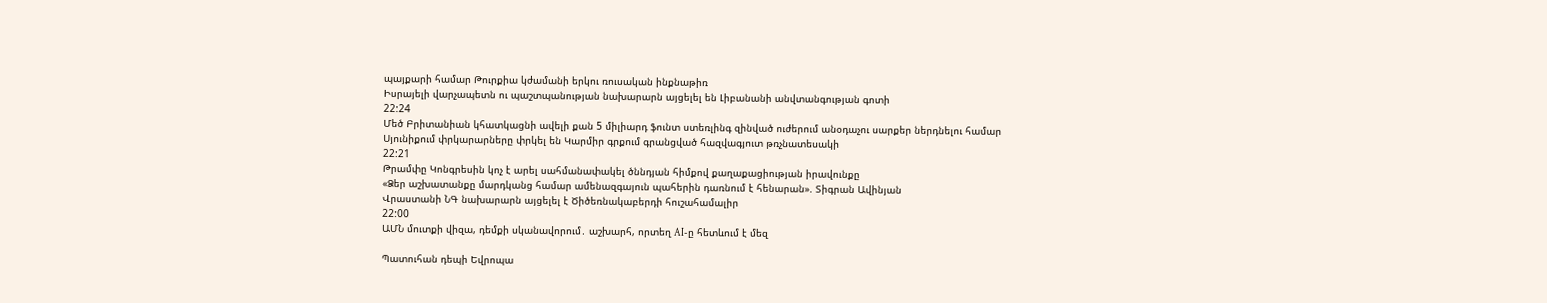պայքարի համար Թուրքիա կժամանի երկու ռուսական ինքնաթիռ
Իսրայելի վարչապետն ու պաշտպանության նախարարն այցելել են Լիբանանի անվտանգության գոտի
22:24
Մեծ Բրիտանիան կհատկացնի ավելի քան 5 միլիարդ ֆունտ ստեռլինգ զինված ուժերում անօդաչու սարքեր ներդնելու համար
Սյունիքում փրկարարները փրկել են Կարմիր գրքում գրանցված հազվագյուտ թռչնատեսակի
22:21
Թրամփը Կոնգրեսին կոչ է արել սահմանափակել ծննդյան հիմքով քաղաքացիության իրավունքը
«Ձեր աշխատանքը մարդկանց համար ամենազգայուն պահերին դառնում է հենարան». Տիգրան Ավինյան
Վրաստանի ՆԳ նախարարն այցելել է Ծիծեռնակաբերդի հուշահամալիր
22:00
ԱՄՆ մուտքի վիզա, դեմքի սկանավորում․ աշխարհ, որտեղ AI-ը հետևում է մեզ

Պատուհան դեպի Եվրոպա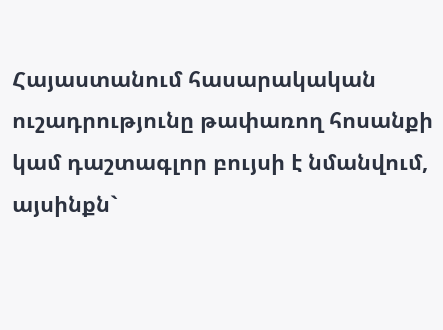Հայաստանում հասարակական ուշադրությունը թափառող հոսանքի կամ դաշտագլոր բույսի է նմանվում, այսինքն`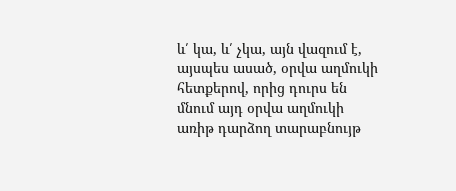և՛ կա, և՛ չկա, այն վազում է, այսպես ասած, օրվա աղմուկի հետքերով, որից դուրս են մնում այդ օրվա աղմուկի առիթ դարձող տարաբնույթ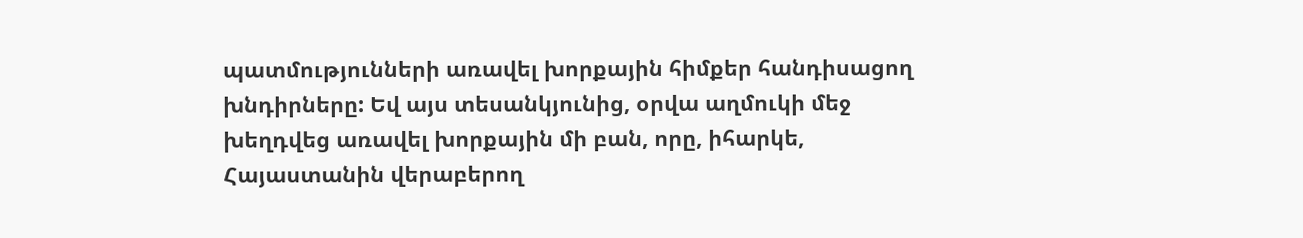պատմությունների առավել խորքային հիմքեր հանդիսացող խնդիրները: Եվ այս տեսանկյունից, օրվա աղմուկի մեջ խեղդվեց առավել խորքային մի բան, որը, իհարկե, Հայաստանին վերաբերող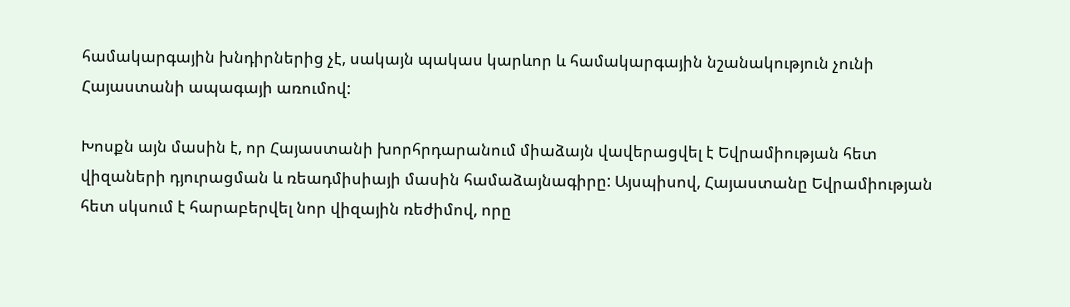համակարգային խնդիրներից չէ, սակայն պակաս կարևոր և համակարգային նշանակություն չունի Հայաստանի ապագայի առումով:

Խոսքն այն մասին է, որ Հայաստանի խորհրդարանում միաձայն վավերացվել է Եվրամիության հետ վիզաների դյուրացման և ռեադմիսիայի մասին համաձայնագիրը: Այսպիսով, Հայաստանը Եվրամիության հետ սկսում է հարաբերվել նոր վիզային ռեժիմով, որը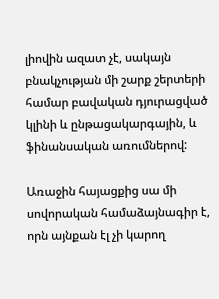լիովին ազատ չէ, սակայն բնակչության մի շարք շերտերի համար բավական դյուրացված կլինի և ընթացակարգային, և ֆինանսական առումներով:

Առաջին հայացքից սա մի սովորական համաձայնագիր է, որն այնքան էլ չի կարող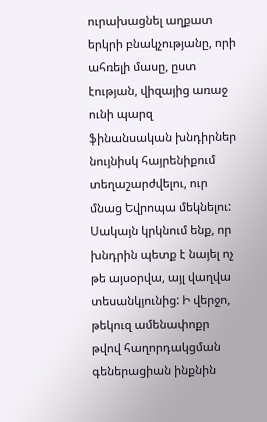ուրախացնել աղքատ երկրի բնակչությանը, որի ահռելի մասը, ըստ էության, վիզայից առաջ ունի պարզ ֆինանսական խնդիրներ նույնիսկ հայրենիքում տեղաշարժվելու, ուր մնաց Եվրոպա մեկնելու: Սակայն կրկնում ենք, որ խնդրին պետք է նայել ոչ թե այսօրվա, այլ վաղվա տեսանկյունից: Ի վերջո, թեկուզ ամենափոքր թվով հաղորդակցման գեներացիան ինքնին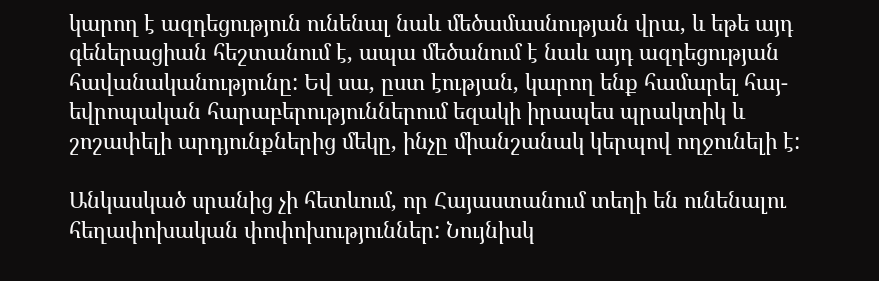կարող է ազդեցություն ունենալ նաև մեծամասնության վրա, և եթե այդ գեներացիան հեշտանում է, ապա մեծանում է նաև այդ ազդեցության հավանականությունը: Եվ սա, ըստ էության, կարող ենք համարել հայ-եվրոպական հարաբերություններում եզակի իրապես պրակտիկ և շոշափելի արդյունքներից մեկը, ինչը միանշանակ կերպով ողջունելի է:

Անկասկած սրանից չի հետևում, որ Հայաստանում տեղի են ունենալու հեղափոխական փոփոխություններ: Նույնիսկ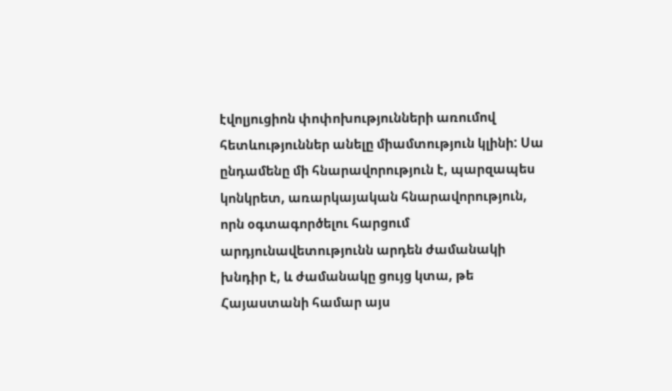էվոլյուցիոն փոփոխությունների առումով հետևություններ անելը միամտություն կլինի: Սա ընդամենը մի հնարավորություն է, պարզապես կոնկրետ, առարկայական հնարավորություն, որն օգտագործելու հարցում արդյունավետությունն արդեն ժամանակի խնդիր է, և ժամանակը ցույց կտա, թե Հայաստանի համար այս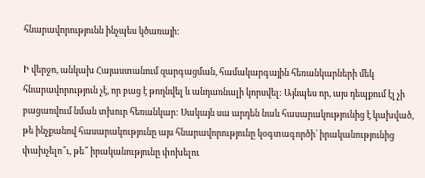հնարավորությունն ինչպես կծառայի:

Ի վերջո, անկախ Հայաստանում զարգացման, համակարգային հեռանկարների մեկ հնարավորություն չէ, որ բաց է թողնվել և անդառնալի կորսվել: Այնպես որ, այս դեպքում էլ չի բացառվում նման տխուր հեռանկար: Սակայն սա արդեն նաև հասարակությունից է կախված, թե ինչքանով հասարակությունը այս հնարավորությունը կօգտագործի՝ իրականությունից փախչելո՞ւ, թե՞ իրականությունը փոխելու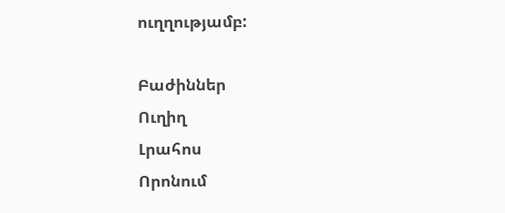ուղղությամբ:

Բաժիններ
Ուղիղ
Լրահոս
Որոնում